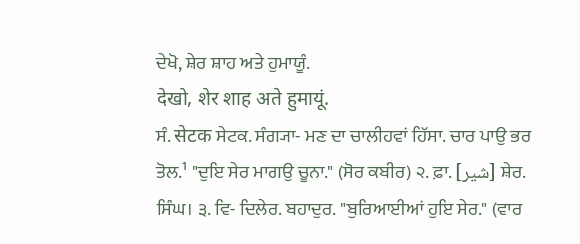ਦੇਖੋ, ਸ਼ੇਰ ਸ਼ਾਹ ਅਤੇ ਹੁਮਾਯੂੰ.
देखो, शेर शाह अते हुमायूं.
ਸੰ. सेटक ਸੇਟਕ. ਸੰਗ੍ਯਾ- ਮਣ ਦਾ ਚਾਲੀਹਵਾਂ ਹਿੱਸਾ. ਚਾਰ ਪਾਉ ਭਰ ਤੋਲ.¹ "ਦੁਇ ਸੇਰ ਮਾਗਉ ਚੂਨਾ." (ਸੋਰ ਕਬੀਰ) ੨. ਫ਼ਾ. [شیر] ਸ਼ੇਰ. ਸਿੰਘ। ੩. ਵਿ- ਦਿਲੇਰ. ਬਹਾਦੁਰ. "ਬੁਰਿਆਈਆਂ ਹੁਇ ਸੇਰ." (ਵਾਰ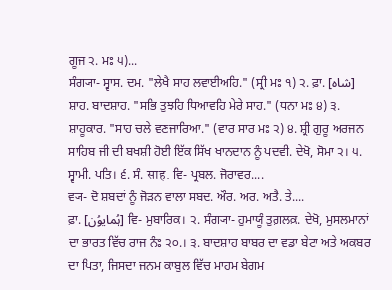ਗੂਜ ੨. ਮਃ ੫)...
ਸੰਗ੍ਯਾ- ਸ੍ਵਾਸ. ਦਮ. "ਲੇਖੈ ਸਾਹ ਲਵਾਈਅਹਿ." (ਸ੍ਰੀ ਮਃ ੧) ੨. ਫ਼ਾ. [شاہ] ਸ਼ਾਹ. ਬਾਦਸ਼ਾਹ. "ਸਭਿ ਤੁਝਹਿ ਧਿਆਵਹਿ ਮੇਰੇ ਸਾਹ." (ਧਨਾ ਮਃ ੪) ੩. ਸ਼ਾਹੂਕਾਰ. "ਸਾਹ ਚਲੇ ਵਣਜਾਰਿਆ." (ਵਾਰ ਸਾਰ ਮਃ ੨) ੪. ਸ਼੍ਰੀ ਗੁਰੂ ਅਰਜਨ ਸਾਹਿਬ ਜੀ ਦੀ ਬਖਸ਼ੀ ਹੋਈ ਇੱਕ ਸਿੱਖ ਖਾਨਦਾਨ ਨੂੰ ਪਦਵੀ. ਦੇਖੋ, ਸੋਮਾ ੨। ੫. ਸ੍ਵਾਮੀ. ਪਤਿ। ੬. ਸੰ. साह. ਵਿ- ਪ੍ਰਬਲ. ਜੋਰਾਵਰ....
ਵ੍ਯ- ਦੋ ਸ਼ਬਦਾਂ ਨੂੰ ਜੋੜਨ ਵਾਲਾ ਸਬਦ. ਔਰ. ਅਰ. ਅਤੈ. ਤੇ....
ਫ਼ਾ. [ہُمایوُن] ਵਿ- ਮੁਬਾਰਿਕ। ੨. ਸੰਗ੍ਯਾ- ਹੁਮਾਯੂੰ ਤੁਗ਼ਲਕ਼. ਦੇਖੋ, ਮੁਸਲਮਾਨਾਂ ਦਾ ਭਾਰਤ ਵਿੱਚ ਰਾਜ ਨੰਃ ੨੦.। ੩. ਬਾਦਸ਼ਾਹ ਬਾਬਰ ਦਾ ਵਡਾ ਬੇਟਾ ਅਤੇ ਅਕਬਰ ਦਾ ਪਿਤਾ, ਜਿਸਦਾ ਜਨਮ ਕਾਬੁਲ ਵਿੱਚ ਮਾਹਮ ਬੇਗਮ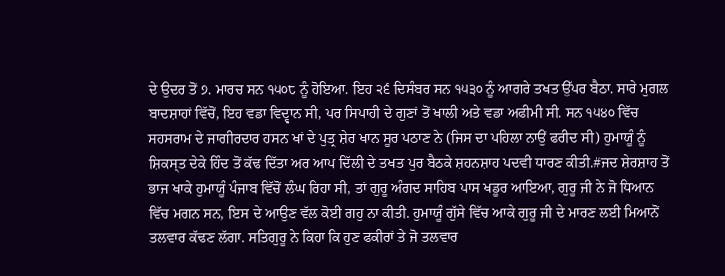ਦੇ ਉਦਰ ਤੋਂ ੭. ਮਾਰਚ ਸਨ ੧੫੦੮ ਨੂੰ ਹੋਇਆ. ਇਹ ੨੬ ਦਿਸੰਬਰ ਸਨ ੧੫੩੦ ਨੂੰ ਆਗਰੇ ਤਖਤ ਉੱਪਰ ਬੈਠਾ. ਸਾਰੇ ਮੁਗਲ ਬਾਦਸ਼ਾਹਾਂ ਵਿੱਚੋਂ, ਇਹ ਵਡਾ ਵਿਦ੍ਵਾਨ ਸੀ, ਪਰ ਸਿਪਾਹੀ ਦੇ ਗੁਣਾਂ ਤੋਂ ਖਾਲੀ ਅਤੇ ਵਡਾ ਅਫੀਮੀ ਸੀ. ਸਨ ੧੫੪੦ ਵਿੱਚ ਸਹਸਰਾਮ ਦੇ ਜਾਗੀਰਦਾਰ ਹਸਨ ਖਾਂ ਦੇ ਪੁਤ੍ਰ ਸ਼ੇਰ ਖਾਨ ਸੂਰ ਪਠਾਣ ਨੇ (ਜਿਸ ਦਾ ਪਹਿਲਾ ਨਾਉਂ ਫਰੀਦ ਸੀ) ਹੁਮਾਯੂੰ ਨੂੰ ਸ਼ਿਕਸ੍ਤ ਦੇਕੇ ਹਿੰਦ ਤੋਂ ਕੱਢ ਦਿੱਤਾ ਅਰ ਆਪ ਦਿੱਲੀ ਦੇ ਤਖਤ ਪੁਰ ਬੈਠਕੇ ਸ਼ਹਨਸ਼ਾਹ ਪਦਵੀ ਧਾਰਣ ਕੀਤੀ.#ਜਦ ਸ਼ੇਰਸ਼ਾਹ ਤੋਂ ਭਾਜ ਖਾਕੇ ਹੁਮਾਯੂੰ ਪੰਜਾਬ ਵਿੱਚੋਂ ਲੰਘ ਰਿਹਾ ਸੀ, ਤਾਂ ਗੁਰੂ ਅੰਗਦ ਸਾਹਿਬ ਪਾਸ ਖਡੂਰ ਆਇਆ, ਗੁਰੂ ਜੀ ਨੇ ਜੋ ਧਿਆਨ ਵਿੱਚ ਮਗਨ ਸਨ, ਇਸ ਦੇ ਆਉਣ ਵੱਲ ਕੋਈ ਗਹੁ ਨਾ ਕੀਤੀ. ਹੁਮਾਯੂੰ ਗੁੱਸੇ ਵਿੱਚ ਆਕੇ ਗੁਰੂ ਜੀ ਦੇ ਮਾਰਣ ਲਈ ਮਿਆਨੋਂ ਤਲਵਾਰ ਕੱਢਣ ਲੱਗਾ. ਸਤਿਗੁਰੂ ਨੇ ਕਿਹਾ ਕਿ ਹੁਣ ਫਕੀਰਾਂ ਤੇ ਜੋ ਤਲਵਾਰ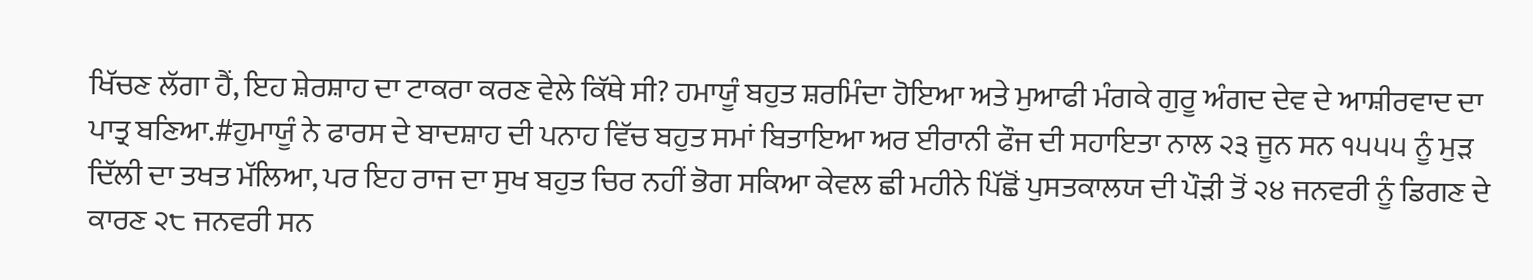ਖਿੱਚਣ ਲੱਗਾ ਹੈਂ, ਇਹ ਸ਼ੇਰਸ਼ਾਹ ਦਾ ਟਾਕਰਾ ਕਰਣ ਵੇਲੇ ਕਿੱਥੇ ਸੀ? ਹਮਾਯੂੰ ਬਹੁਤ ਸ਼ਰਮਿੰਦਾ ਹੋਇਆ ਅਤੇ ਮੁਆਫੀ ਮੰਗਕੇ ਗੁਰੂ ਅੰਗਦ ਦੇਵ ਦੇ ਆਸ਼ੀਰਵਾਦ ਦਾ ਪਾਤ੍ਰ ਬਣਿਆ.#ਹੁਮਾਯੂੰ ਨੇ ਫਾਰਸ ਦੇ ਬਾਦਸ਼ਾਹ ਦੀ ਪਨਾਹ ਵਿੱਚ ਬਹੁਤ ਸਮਾਂ ਬਿਤਾਇਆ ਅਰ ਈਰਾਨੀ ਫੌਜ ਦੀ ਸਹਾਇਤਾ ਨਾਲ ੨੩ ਜੂਨ ਸਨ ੧੫੫੫ ਨੂੰ ਮੁੜ ਦਿੱਲੀ ਦਾ ਤਖਤ ਮੱਲਿਆ, ਪਰ ਇਹ ਰਾਜ ਦਾ ਸੁਖ ਬਹੁਤ ਚਿਰ ਨਹੀਂ ਭੋਗ ਸਕਿਆ ਕੇਵਲ ਛੀ ਮਹੀਨੇ ਪਿੱਛੋਂ ਪੁਸਤਕਾਲਯ ਦੀ ਪੌੜੀ ਤੋਂ ੨੪ ਜਨਵਰੀ ਨੂੰ ਡਿਗਣ ਦੇ ਕਾਰਣ ੨੮ ਜਨਵਰੀ ਸਨ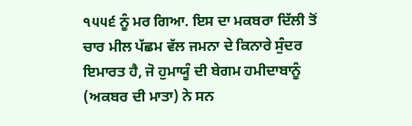੧੫੫੬ ਨੂੰ ਮਰ ਗਿਆ. ਇਸ ਦਾ ਮਕਬਰਾ ਦਿੱਲੀ ਤੋਂ ਚਾਰ ਮੀਲ ਪੱਛਮ ਵੱਲ ਜਮਨਾ ਦੇ ਕਿਨਾਰੇ ਸੁੰਦਰ ਇਮਾਰਤ ਹੈ, ਜੋ ਹੁਮਾਯੂੰ ਦੀ ਬੇਗਮ ਹਮੀਦਾਬਾਨੂੰ (ਅਕਬਰ ਦੀ ਮਾਤਾ) ਨੇ ਸਨ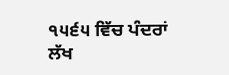੧੫੬੫ ਵਿੱਚ ਪੰਦਰਾਂ ਲੱਖ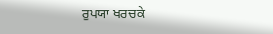ਰੁਪਯਾ ਖਰਚਕੇ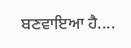ਬਣਵਾਇਆ ਹੈ....